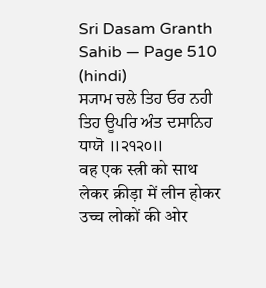Sri Dasam Granth Sahib — Page 510 (hindi)
ਸ੍ਯਾਮ ਚਲੇ ਤਿਹ ਓਰ ਨਹੀ ਤਿਹ ਊਪਰਿ ਅੰਤ ਦਸਾਨਿਹ ਧਾਯੋ ॥੨੧੨੦॥
वह एक स्त्री को साथ लेकर क्रीड़ा में लीन होकर उच्च लोकों की ओर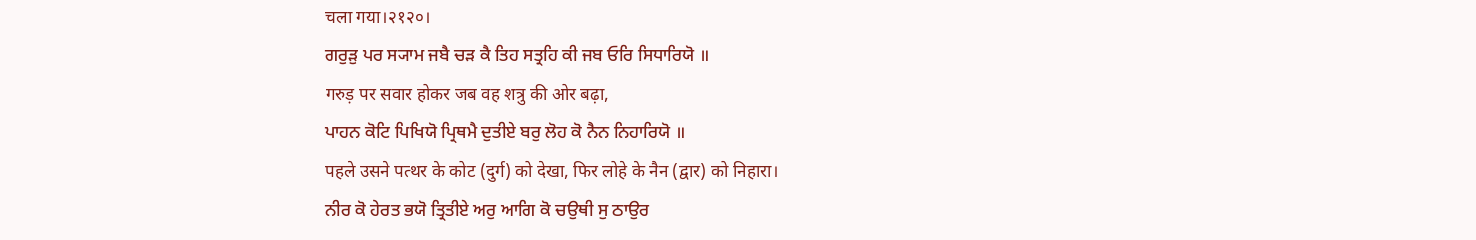चला गया।२१२०।
ਗਰੁੜੁ ਪਰ ਸ੍ਯਾਮ ਜਬੈ ਚੜ ਕੈ ਤਿਹ ਸਤ੍ਰਹਿ ਕੀ ਜਬ ਓਰਿ ਸਿਧਾਰਿਯੋ ॥
गरुड़ पर सवार होकर जब वह शत्रु की ओर बढ़ा,
ਪਾਹਨ ਕੋਟਿ ਪਿਖਿਯੋ ਪ੍ਰਿਥਮੈ ਦੁਤੀਏ ਬਰੁ ਲੋਹ ਕੋ ਨੈਨ ਨਿਹਾਰਿਯੋ ॥
पहले उसने पत्थर के कोट (दुर्ग) को देखा, फिर लोहे के नैन (द्वार) को निहारा।
ਨੀਰ ਕੋ ਹੇਰਤ ਭਯੋ ਤ੍ਰਿਤੀਏ ਅਰੁ ਆਗਿ ਕੋ ਚਉਥੀ ਸੁ ਠਾਉਰ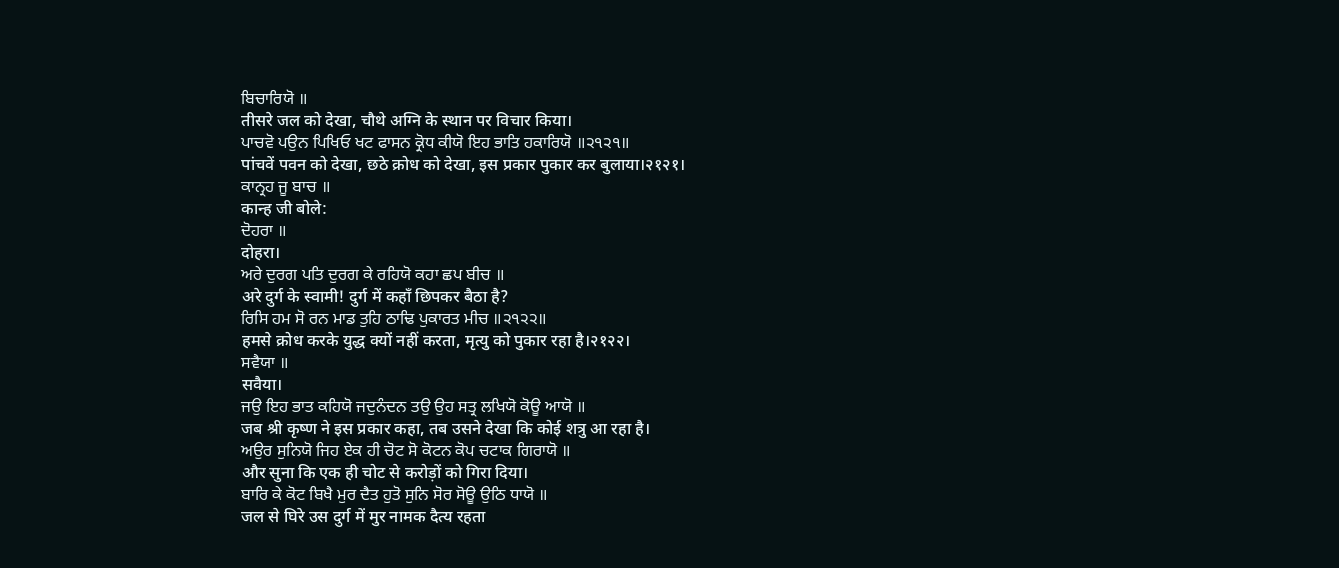ਬਿਚਾਰਿਯੋ ॥
तीसरे जल को देखा, चौथे अग्नि के स्थान पर विचार किया।
ਪਾਚਵੋ ਪਉਨ ਪਿਖਿਓ ਖਟ ਫਾਸਨ ਕ੍ਰੋਧ ਕੀਯੋ ਇਹ ਭਾਤਿ ਹਕਾਰਿਯੋ ॥੨੧੨੧॥
पांचवें पवन को देखा, छठे क्रोध को देखा, इस प्रकार पुकार कर बुलाया।२१२१।
ਕਾਨ੍ਰਹ ਜੂ ਬਾਚ ॥
कान्ह जी बोले:
ਦੋਹਰਾ ॥
दोहरा।
ਅਰੇ ਦੁਰਗ ਪਤਿ ਦੁਰਗ ਕੇ ਰਹਿਯੋ ਕਹਾ ਛਪ ਬੀਚ ॥
अरे दुर्ग के स्वामी! दुर्ग में कहाँ छिपकर बैठा है?
ਰਿਸਿ ਹਮ ਸੋ ਰਨ ਮਾਡ ਤੁਹਿ ਠਾਢਿ ਪੁਕਾਰਤ ਮੀਚ ॥੨੧੨੨॥
हमसे क्रोध करके युद्ध क्यों नहीं करता, मृत्यु को पुकार रहा है।२१२२।
ਸਵੈਯਾ ॥
सवैया।
ਜਉ ਇਹ ਭਾਤ ਕਹਿਯੋ ਜਦੁਨੰਦਨ ਤਉ ਉਹ ਸਤ੍ਰ ਲਖਿਯੋ ਕੋਊ ਆਯੋ ॥
जब श्री कृष्ण ने इस प्रकार कहा, तब उसने देखा कि कोई शत्रु आ रहा है।
ਅਉਰ ਸੁਨਿਯੋ ਜਿਹ ਏਕ ਹੀ ਚੋਟ ਸੋ ਕੋਟਨ ਕੋਪ ਚਟਾਕ ਗਿਰਾਯੋ ॥
और सुना कि एक ही चोट से करोड़ों को गिरा दिया।
ਬਾਰਿ ਕੇ ਕੋਟ ਬਿਖੈ ਮੁਰ ਦੈਤ ਹੁਤੋ ਸੁਨਿ ਸੋਰ ਸੋਊ ਉਠਿ ਧਾਯੋ ॥
जल से घिरे उस दुर्ग में मुर नामक दैत्य रहता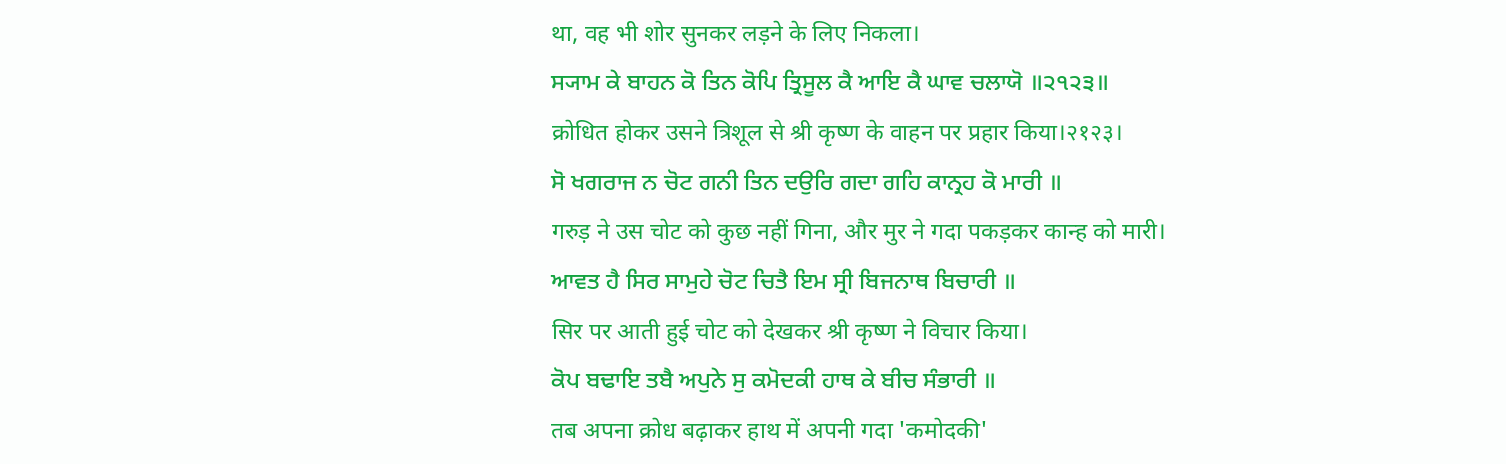था, वह भी शोर सुनकर लड़ने के लिए निकला।
ਸ੍ਯਾਮ ਕੇ ਬਾਹਨ ਕੋ ਤਿਨ ਕੋਪਿ ਤ੍ਰਿਸੂਲ ਕੈ ਆਇ ਕੈ ਘਾਵ ਚਲਾਯੋ ॥੨੧੨੩॥
क्रोधित होकर उसने त्रिशूल से श्री कृष्ण के वाहन पर प्रहार किया।२१२३।
ਸੋ ਖਗਰਾਜ ਨ ਚੋਟ ਗਨੀ ਤਿਨ ਦਉਰਿ ਗਦਾ ਗਹਿ ਕਾਨ੍ਰਹ ਕੋ ਮਾਰੀ ॥
गरुड़ ने उस चोट को कुछ नहीं गिना, और मुर ने गदा पकड़कर कान्ह को मारी।
ਆਵਤ ਹੈ ਸਿਰ ਸਾਮੁਹੇ ਚੋਟ ਚਿਤੈ ਇਮ ਸ੍ਰੀ ਬਿਜਨਾਥ ਬਿਚਾਰੀ ॥
सिर पर आती हुई चोट को देखकर श्री कृष्ण ने विचार किया।
ਕੋਪ ਬਢਾਇ ਤਬੈ ਅਪੁਨੇ ਸੁ ਕਮੋਦਕੀ ਹਾਥ ਕੇ ਬੀਚ ਸੰਭਾਰੀ ॥
तब अपना क्रोध बढ़ाकर हाथ में अपनी गदा 'कमोदकी'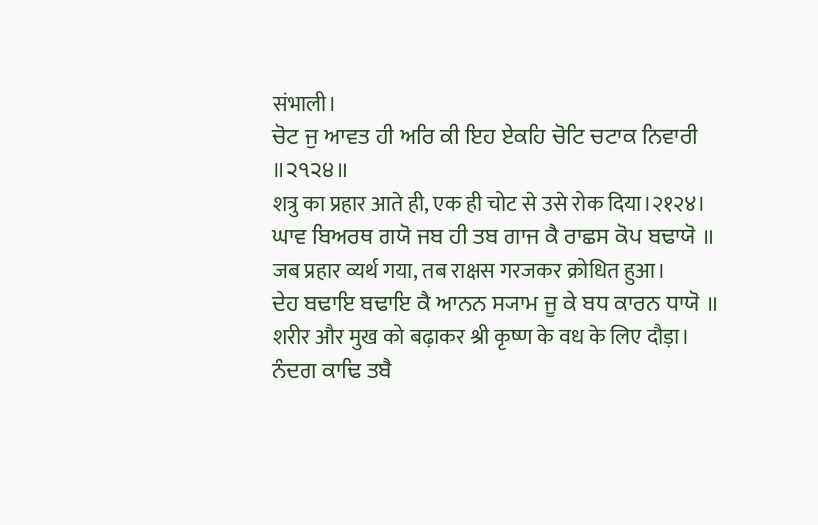संभाली।
ਚੋਟ ਜੁ ਆਵਤ ਹੀ ਅਰਿ ਕੀ ਇਹ ਏਕਹਿ ਚੋਟਿ ਚਟਾਕ ਨਿਵਾਰੀ ॥੨੧੨੪॥
शत्रु का प्रहार आते ही, एक ही चोट से उसे रोक दिया।२१२४।
ਘਾਵ ਬਿਅਰਥ ਗਯੋ ਜਬ ਹੀ ਤਬ ਗਾਜ ਕੈ ਰਾਛਸ ਕੋਪ ਬਢਾਯੋ ॥
जब प्रहार व्यर्थ गया, तब राक्षस गरजकर क्रोधित हुआ।
ਦੇਹ ਬਢਾਇ ਬਢਾਇ ਕੈ ਆਨਨ ਸ੍ਯਾਮ ਜੂ ਕੇ ਬਧ ਕਾਰਨ ਧਾਯੋ ॥
शरीर और मुख को बढ़ाकर श्री कृष्ण के वध के लिए दौड़ा।
ਨੰਦਗ ਕਾਢਿ ਤਬੈ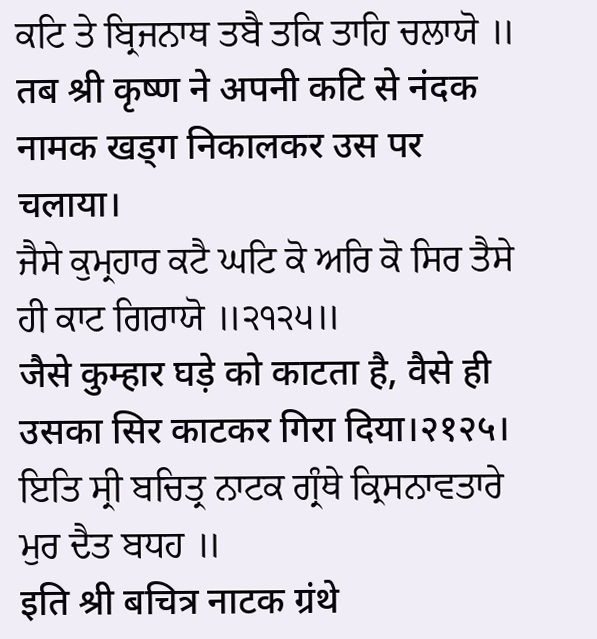ਕਟਿ ਤੇ ਬ੍ਰਿਜਨਾਥ ਤਬੈ ਤਕਿ ਤਾਹਿ ਚਲਾਯੋ ॥
तब श्री कृष्ण ने अपनी कटि से नंदक नामक खड्ग निकालकर उस पर चलाया।
ਜੈਸੇ ਕੁਮ੍ਰਹਾਰ ਕਟੈ ਘਟਿ ਕੋ ਅਰਿ ਕੋ ਸਿਰ ਤੈਸੇ ਹੀ ਕਾਟ ਗਿਰਾਯੋ ॥੨੧੨੫॥
जैसे कुम्हार घड़े को काटता है, वैसे ही उसका सिर काटकर गिरा दिया।२१२५।
ਇਤਿ ਸ੍ਰੀ ਬਚਿਤ੍ਰ ਨਾਟਕ ਗ੍ਰੰਥੇ ਕ੍ਰਿਸਨਾਵਤਾਰੇ ਮੁਰ ਦੈਤ ਬਧਹ ॥
इति श्री बचित्र नाटक ग्रंथे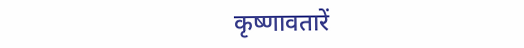कृष्णावतारें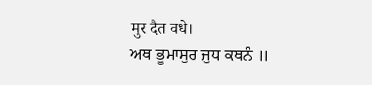मुर दैत वधे।
ਅਥ ਭੂਮਾਸੁਰ ਜੁਧ ਕਥਨੰ ॥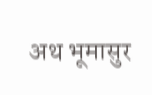अथ भूमासुर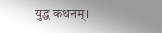युद्ध कथनम्।